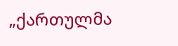„ქართულმა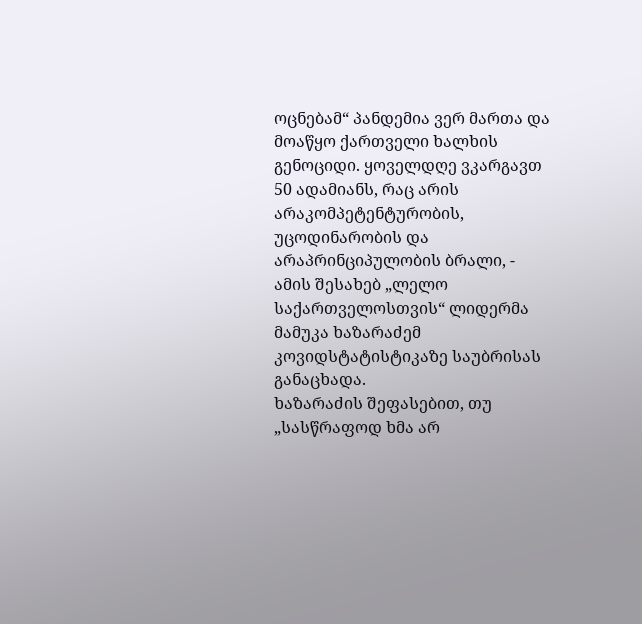ოცნებამ“ პანდემია ვერ მართა და მოაწყო ქართველი ხალხის გენოციდი. ყოველდღე ვკარგავთ 50 ადამიანს, რაც არის არაკომპეტენტურობის, უცოდინარობის და არაპრინციპულობის ბრალი, - ამის შესახებ „ლელო საქართველოსთვის“ ლიდერმა მამუკა ხაზარაძემ კოვიდსტატისტიკაზე საუბრისას განაცხადა.
ხაზარაძის შეფასებით, თუ „სასწრაფოდ ხმა არ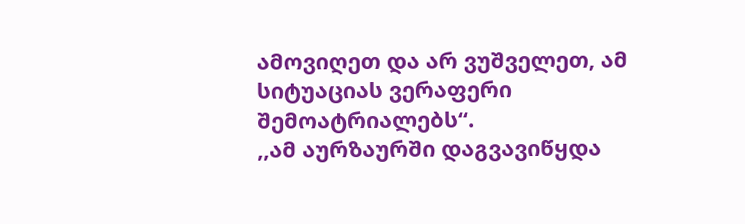ამოვიღეთ და არ ვუშველეთ, ამ სიტუაციას ვერაფერი შემოატრიალებს“.
,,ამ აურზაურში დაგვავიწყდა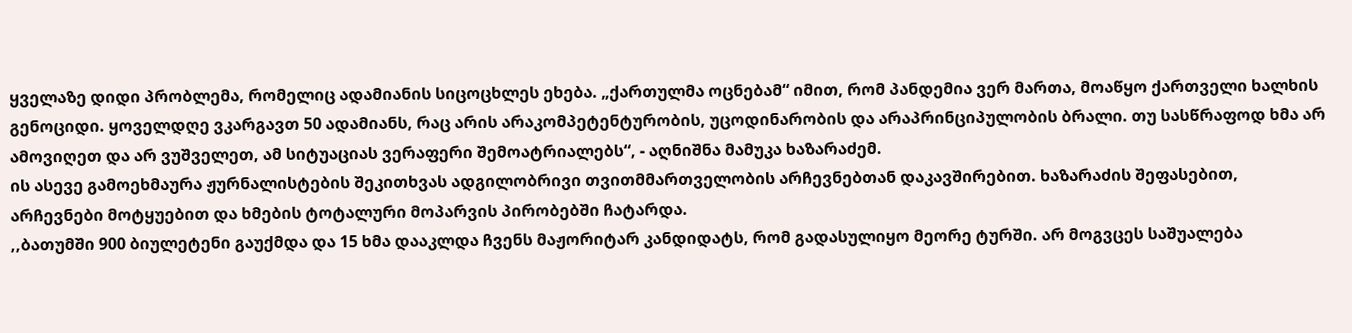ყველაზე დიდი პრობლემა, რომელიც ადამიანის სიცოცხლეს ეხება. „ქართულმა ოცნებამ“ იმით, რომ პანდემია ვერ მართა, მოაწყო ქართველი ხალხის გენოციდი. ყოველდღე ვკარგავთ 50 ადამიანს, რაც არის არაკომპეტენტურობის, უცოდინარობის და არაპრინციპულობის ბრალი. თუ სასწრაფოდ ხმა არ ამოვიღეთ და არ ვუშველეთ, ამ სიტუაციას ვერაფერი შემოატრიალებს“, - აღნიშნა მამუკა ხაზარაძემ.
ის ასევე გამოეხმაურა ჟურნალისტების შეკითხვას ადგილობრივი თვითმმართველობის არჩევნებთან დაკავშირებით. ხაზარაძის შეფასებით, არჩევნები მოტყუებით და ხმების ტოტალური მოპარვის პირობებში ჩატარდა.
,,ბათუმში 900 ბიულეტენი გაუქმდა და 15 ხმა დააკლდა ჩვენს მაჟორიტარ კანდიდატს, რომ გადასულიყო მეორე ტურში. არ მოგვცეს საშუალება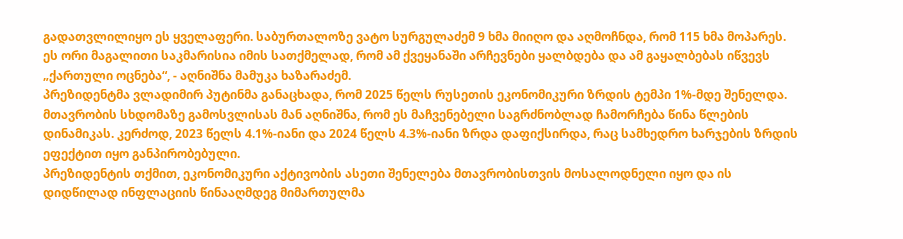გადათვლილიყო ეს ყველაფერი. საბურთალოზე ვატო სურგულაძემ 9 ხმა მიიღო და აღმოჩნდა, რომ 115 ხმა მოპარეს. ეს ორი მაგალითი საკმარისია იმის სათქმელად, რომ ამ ქვეყანაში არჩევნები ყალბდება და ამ გაყალბებას იწვევს „ქართული ოცნება“, - აღნიშნა მამუკა ხაზარაძემ.
პრეზიდენტმა ვლადიმირ პუტინმა განაცხადა, რომ 2025 წელს რუსეთის ეკონომიკური ზრდის ტემპი 1%-მდე შენელდა.
მთავრობის სხდომაზე გამოსვლისას მან აღნიშნა, რომ ეს მაჩვენებელი საგრძნობლად ჩამორჩება წინა წლების დინამიკას. კერძოდ, 2023 წელს 4.1%-იანი და 2024 წელს 4.3%-იანი ზრდა დაფიქსირდა, რაც სამხედრო ხარჯების ზრდის ეფექტით იყო განპირობებული.
პრეზიდენტის თქმით, ეკონომიკური აქტივობის ასეთი შენელება მთავრობისთვის მოსალოდნელი იყო და ის დიდწილად ინფლაციის წინააღმდეგ მიმართულმა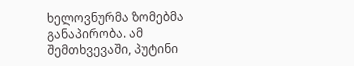ხელოვნურმა ზომებმა განაპირობა. ამ შემთხვევაში, პუტინი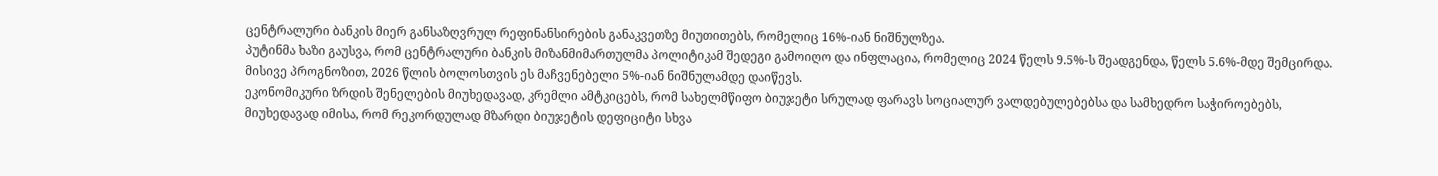ცენტრალური ბანკის მიერ განსაზღვრულ რეფინანსირების განაკვეთზე მიუთითებს, რომელიც 16%-იან ნიშნულზეა.
პუტინმა ხაზი გაუსვა, რომ ცენტრალური ბანკის მიზანმიმართულმა პოლიტიკამ შედეგი გამოიღო და ინფლაცია, რომელიც 2024 წელს 9.5%-ს შეადგენდა, წელს 5.6%-მდე შემცირდა. მისივე პროგნოზით, 2026 წლის ბოლოსთვის ეს მაჩვენებელი 5%-იან ნიშნულამდე დაიწევს.
ეკონომიკური ზრდის შენელების მიუხედავად, კრემლი ამტკიცებს, რომ სახელმწიფო ბიუჯეტი სრულად ფარავს სოციალურ ვალდებულებებსა და სამხედრო საჭიროებებს, მიუხედავად იმისა, რომ რეკორდულად მზარდი ბიუჯეტის დეფიციტი სხვა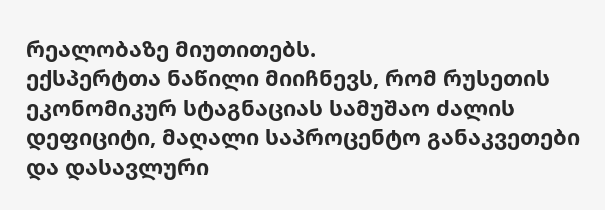რეალობაზე მიუთითებს.
ექსპერტთა ნაწილი მიიჩნევს, რომ რუსეთის ეკონომიკურ სტაგნაციას სამუშაო ძალის დეფიციტი, მაღალი საპროცენტო განაკვეთები და დასავლური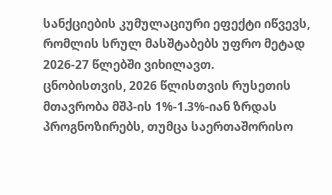სანქციების კუმულაციური ეფექტი იწვევს, რომლის სრულ მასშტაბებს უფრო მეტად 2026-27 წლებში ვიხილავთ.
ცნობისთვის, 2026 წლისთვის რუსეთის მთავრობა მშპ-ის 1%-1.3%-იან ზრდას პროგნოზირებს, თუმცა საერთაშორისო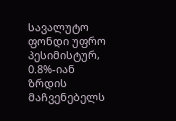სავალუტო ფონდი უფრო პესიმისტურ, 0.8%-იან ზრდის მაჩვენებელს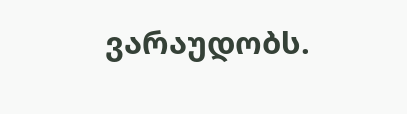ვარაუდობს.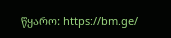წყარო: https://bm.ge/